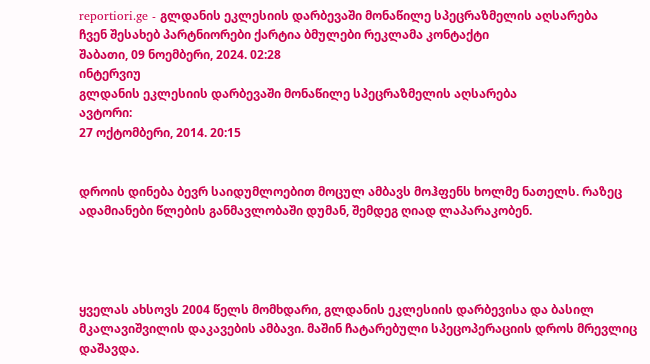reportiori.ge - გლდანის ეკლესიის დარბევაში მონაწილე სპეცრაზმელის აღსარება
ჩვენ შესახებ პარტნიორები ქარტია ბმულები რეკლამა კონტაქტი
შაბათი, 09 ნოემბერი, 2024. 02:28
ინტერვიუ
გლდანის ეკლესიის დარბევაში მონაწილე სპეცრაზმელის აღსარება
ავტორი:
27 ოქტომბერი, 2014. 20:15


დროის დინება ბევრ საიდუმლოებით მოცულ ამბავს მოჰფენს ხოლმე ნათელს. რაზეც ადამიანები წლების განმავლობაში დუმან, შემდეგ ღიად ლაპარაკობენ.




ყველას ახსოვს 2004 წელს მომხდარი, გლდანის ეკლესიის დარბევისა და ბასილ მკალავიშვილის დაკავების ამბავი. მაშინ ჩატარებული სპეცოპერაციის დროს მრევლიც დაშავდა.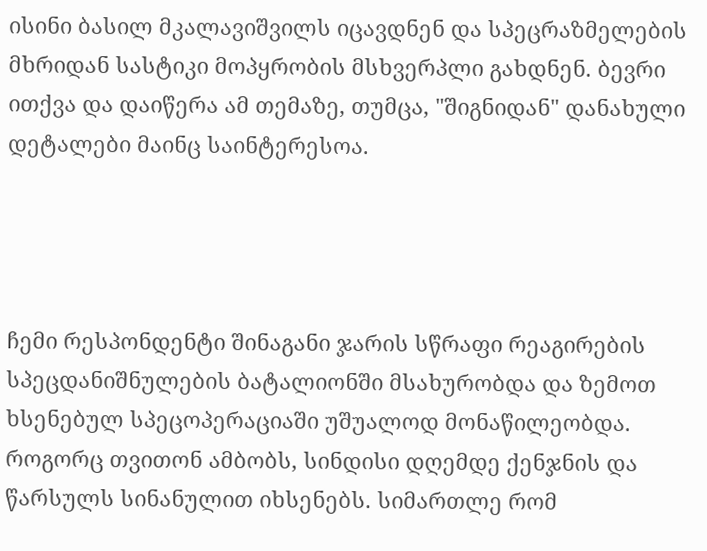ისინი ბასილ მკალავიშვილს იცავდნენ და სპეცრაზმელების მხრიდან სასტიკი მოპყრობის მსხვერპლი გახდნენ. ბევრი ითქვა და დაიწერა ამ თემაზე, თუმცა, "შიგნიდან" დანახული დეტალები მაინც საინტერესოა.




ჩემი რესპონდენტი შინაგანი ჯარის სწრაფი რეაგირების სპეცდანიშნულების ბატალიონში მსახურობდა და ზემოთ ხსენებულ სპეცოპერაციაში უშუალოდ მონაწილეობდა. როგორც თვითონ ამბობს, სინდისი დღემდე ქენჯნის და წარსულს სინანულით იხსენებს. სიმართლე რომ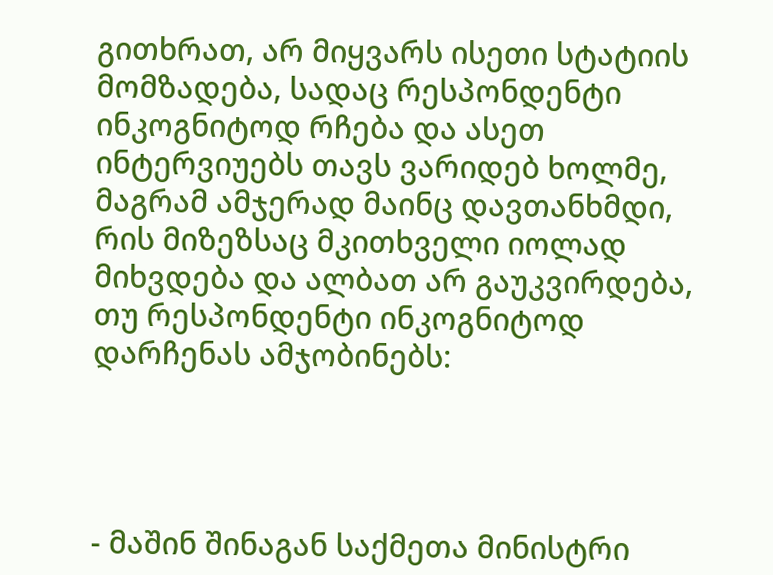გითხრათ, არ მიყვარს ისეთი სტატიის მომზადება, სადაც რესპონდენტი ინკოგნიტოდ რჩება და ასეთ ინტერვიუებს თავს ვარიდებ ხოლმე, მაგრამ ამჯერად მაინც დავთანხმდი, რის მიზეზსაც მკითხველი იოლად მიხვდება და ალბათ არ გაუკვირდება, თუ რესპონდენტი ინკოგნიტოდ დარჩენას ამჯობინებს:




- მაშინ შინაგან საქმეთა მინისტრი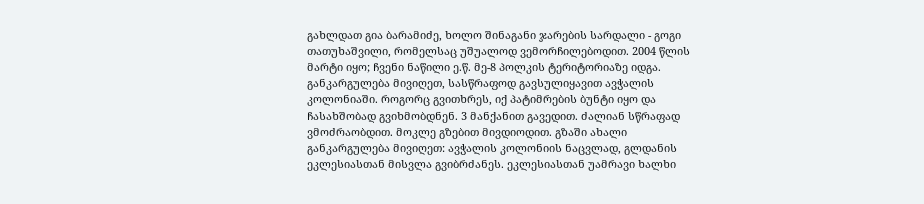გახლდათ გია ბარამიძე, ხოლო შინაგანი ჯარების სარდალი - გოგი თათუხაშვილი, რომელსაც უშუალოდ ვემორჩილებოდით. 2004 წლის მარტი იყო; ჩვენი ნაწილი ე.წ. მე-8 პოლკის ტერიტორიაზე იდგა. განკარგულება მივიღეთ, სასწრაფოდ გავსულიყავით ავჭალის კოლონიაში. როგორც გვითხრეს, იქ პატიმრების ბუნტი იყო და ჩასახშობად გვიხმობდნენ. 3 მანქანით გავედით. ძალიან სწრაფად ვმოძრაობდით. მოკლე გზებით მივდიოდით. გზაში ახალი განკარგულება მივიღეთ: ავჭალის კოლონიის ნაცვლად, გლდანის ეკლესიასთან მისვლა გვიბრძანეს. ეკლესიასთან უამრავი ხალხი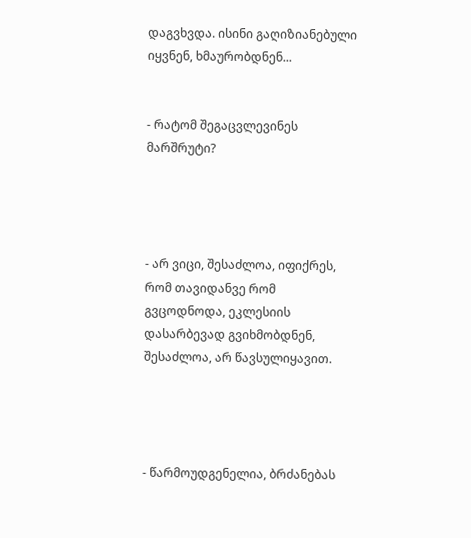დაგვხვდა. ისინი გაღიზიანებული იყვნენ, ხმაურობდნენ...


- რატომ შეგაცვლევინეს მარშრუტი?




- არ ვიცი, შესაძლოა, იფიქრეს, რომ თავიდანვე რომ გვცოდნოდა, ეკლესიის დასარბევად გვიხმობდნენ, შესაძლოა, არ წავსულიყავით.




- წარმოუდგენელია, ბრძანებას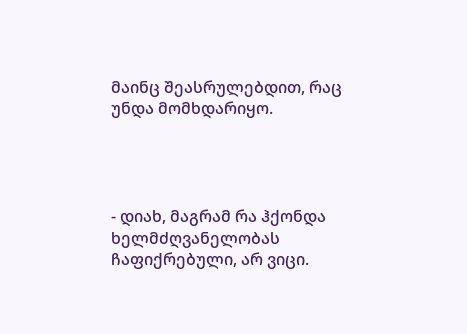მაინც შეასრულებდით, რაც უნდა მომხდარიყო.




- დიახ, მაგრამ რა ჰქონდა ხელმძღვანელობას ჩაფიქრებული, არ ვიცი.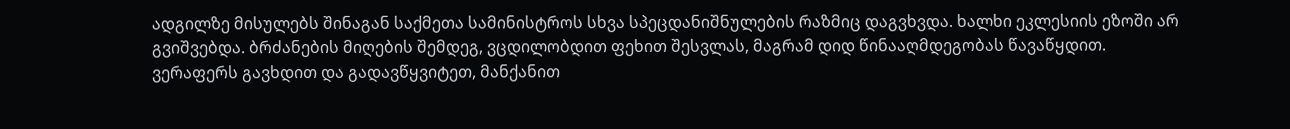ადგილზე მისულებს შინაგან საქმეთა სამინისტროს სხვა სპეცდანიშნულების რაზმიც დაგვხვდა. ხალხი ეკლესიის ეზოში არ გვიშვებდა. ბრძანების მიღების შემდეგ, ვცდილობდით ფეხით შესვლას, მაგრამ დიდ წინააღმდეგობას წავაწყდით. ვერაფერს გავხდით და გადავწყვიტეთ, მანქანით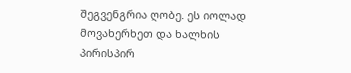შეგვენგრია ღობე. ეს იოლად მოვახერხეთ და ხალხის პირისპირ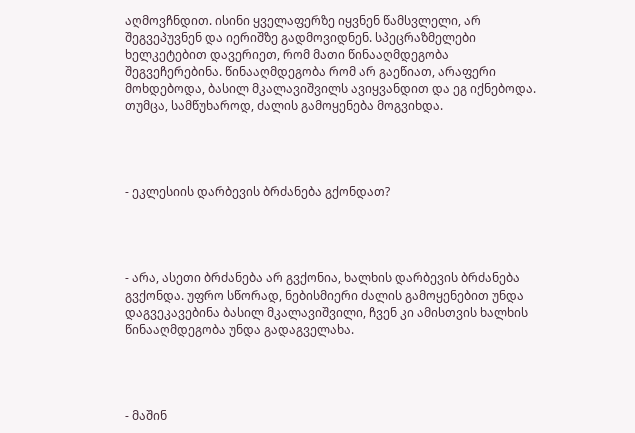აღმოვჩნდით. ისინი ყველაფერზე იყვნენ წამსვლელი, არ შეგვეპუვნენ და იერიშზე გადმოვიდნენ. სპეცრაზმელები ხელკეტებით დავერიეთ, რომ მათი წინააღმდეგობა შეგვეჩერებინა. წინააღმდეგობა რომ არ გაეწიათ, არაფერი მოხდებოდა, ბასილ მკალავიშვილს ავიყვანდით და ეგ იქნებოდა. თუმცა, სამწუხაროდ, ძალის გამოყენება მოგვიხდა.




- ეკლესიის დარბევის ბრძანება გქონდათ?




- არა, ასეთი ბრძანება არ გვქონია, ხალხის დარბევის ბრძანება გვქონდა. უფრო სწორად, ნებისმიერი ძალის გამოყენებით უნდა დაგვეკავებინა ბასილ მკალავიშვილი, ჩვენ კი ამისთვის ხალხის წინააღმდეგობა უნდა გადაგველახა.




- მაშინ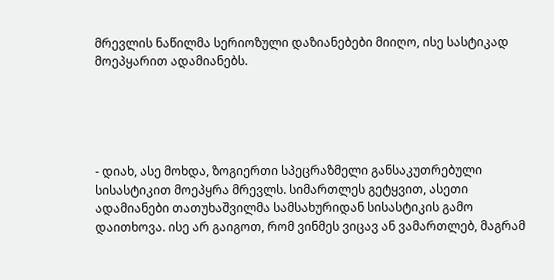მრევლის ნაწილმა სერიოზული დაზიანებები მიიღო, ისე სასტიკად მოეპყარით ადამიანებს.





- დიახ, ასე მოხდა, ზოგიერთი სპეცრაზმელი განსაკუთრებული სისასტიკით მოეპყრა მრევლს. სიმართლეს გეტყვით, ასეთი ადამიანები თათუხაშვილმა სამსახურიდან სისასტიკის გამო დაითხოვა. ისე არ გაიგოთ, რომ ვინმეს ვიცავ ან ვამართლებ, მაგრამ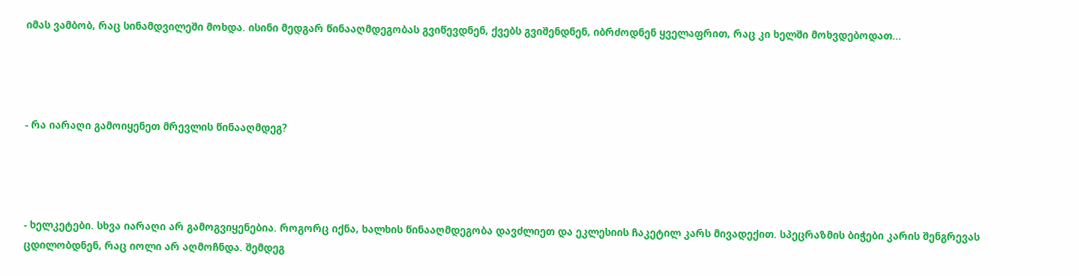იმას ვამბობ, რაც სინამდვილეში მოხდა. ისინი მედგარ წინააღმდეგობას გვიწევდნენ, ქვებს გვიშენდნენ, იბრძოდნენ ყველაფრით, რაც კი ხელში მოხვდებოდათ...




- რა იარაღი გამოიყენეთ მრევლის წინააღმდეგ?




- ხელკეტები. სხვა იარაღი არ გამოგვიყენებია. როგორც იქნა, ხალხის წინააღმდეგობა დავძლიეთ და ეკლესიის ჩაკეტილ კარს მივადექით. სპეცრაზმის ბიჭები კარის შენგრევას ცდილობდნენ, რაც იოლი არ აღმოჩნდა. შემდეგ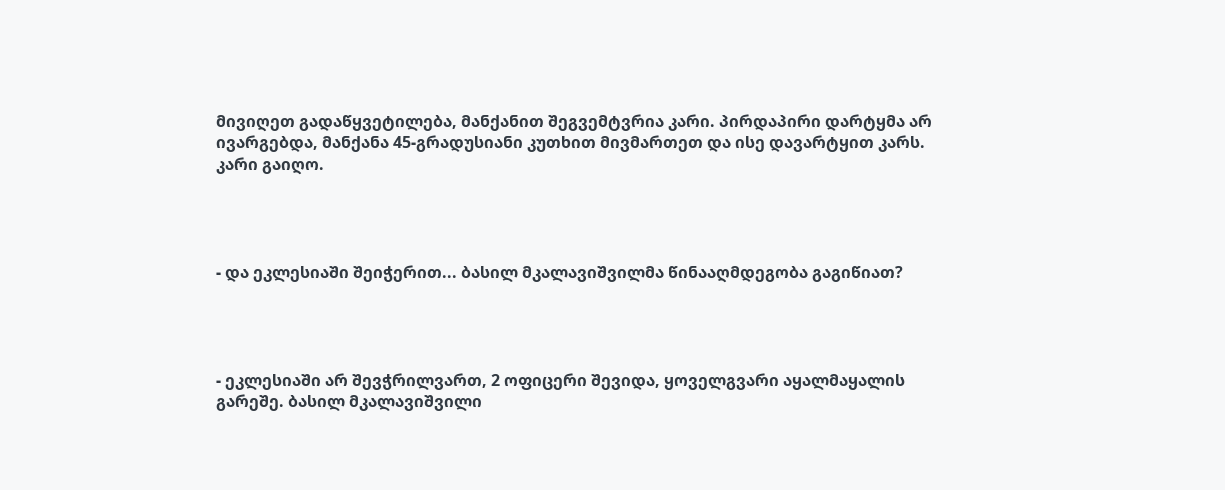მივიღეთ გადაწყვეტილება, მანქანით შეგვემტვრია კარი. პირდაპირი დარტყმა არ ივარგებდა, მანქანა 45-გრადუსიანი კუთხით მივმართეთ და ისე დავარტყით კარს. კარი გაიღო.




- და ეკლესიაში შეიჭერით... ბასილ მკალავიშვილმა წინააღმდეგობა გაგიწიათ?




- ეკლესიაში არ შევჭრილვართ, 2 ოფიცერი შევიდა, ყოველგვარი აყალმაყალის გარეშე. ბასილ მკალავიშვილი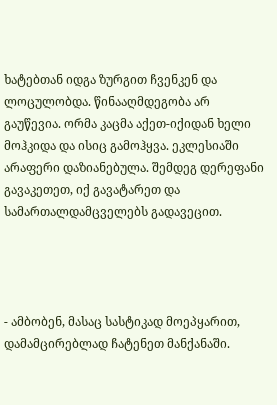ხატებთან იდგა ზურგით ჩვენკენ და ლოცულობდა. წინააღმდეგობა არ გაუწევია. ორმა კაცმა აქეთ-იქიდან ხელი მოჰკიდა და ისიც გამოჰყვა. ეკლესიაში არაფერი დაზიანებულა. შემდეგ დერეფანი გავაკეთეთ, იქ გავატარეთ და სამართალდამცველებს გადავეცით.




- ამბობენ, მასაც სასტიკად მოეპყარით, დამამცირებლად ჩატენეთ მანქანაში.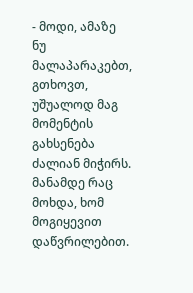- მოდი, ამაზე ნუ მალაპარაკებთ, გთხოვთ, უშუალოდ მაგ მომენტის გახსენება ძალიან მიჭირს. მანამდე რაც მოხდა, ხომ მოგიყევით დაწვრილებით.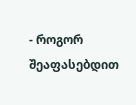- როგორ შეაფასებდით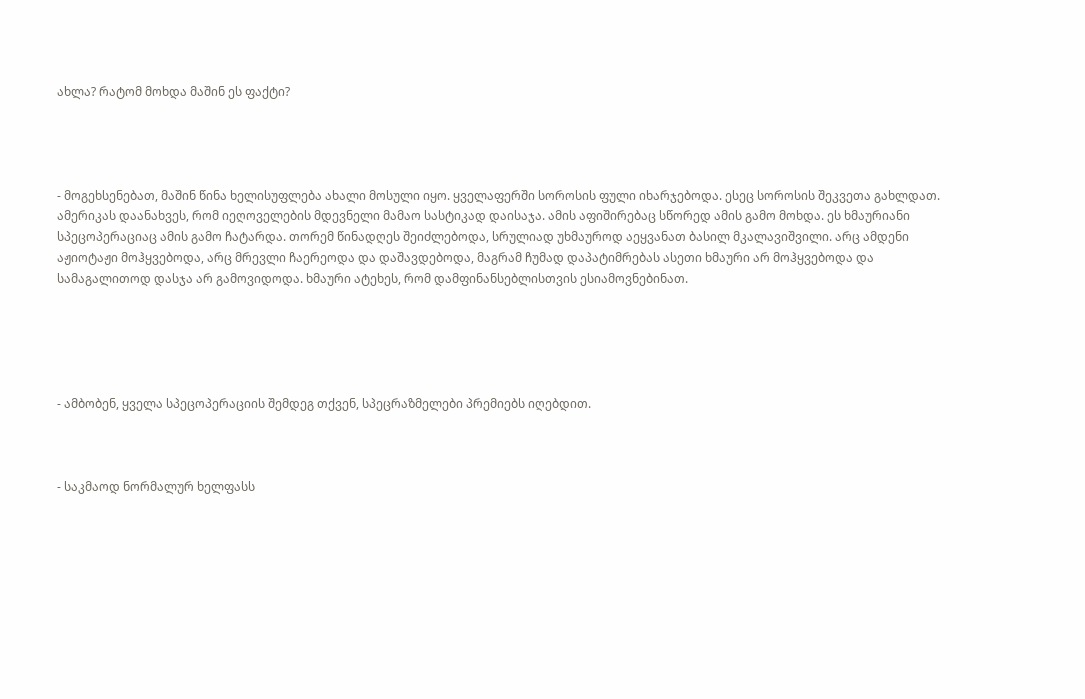ახლა? რატომ მოხდა მაშინ ეს ფაქტი?




- მოგეხსენებათ, მაშინ წინა ხელისუფლება ახალი მოსული იყო. ყველაფერში სოროსის ფული იხარჯებოდა. ესეც სოროსის შეკვეთა გახლდათ. ამერიკას დაანახვეს, რომ იეღოველების მდევნელი მამაო სასტიკად დაისაჯა. ამის აფიშირებაც სწორედ ამის გამო მოხდა. ეს ხმაურიანი სპეცოპერაციაც ამის გამო ჩატარდა. თორემ წინადღეს შეიძლებოდა, სრულიად უხმაუროდ აეყვანათ ბასილ მკალავიშვილი. არც ამდენი აჟიოტაჟი მოჰყვებოდა, არც მრევლი ჩაერეოდა და დაშავდებოდა, მაგრამ ჩუმად დაპატიმრებას ასეთი ხმაური არ მოჰყვებოდა და სამაგალითოდ დასჯა არ გამოვიდოდა. ხმაური ატეხეს, რომ დამფინანსებლისთვის ესიამოვნებინათ.





- ამბობენ, ყველა სპეცოპერაციის შემდეგ თქვენ, სპეცრაზმელები პრემიებს იღებდით.



- საკმაოდ ნორმალურ ხელფასს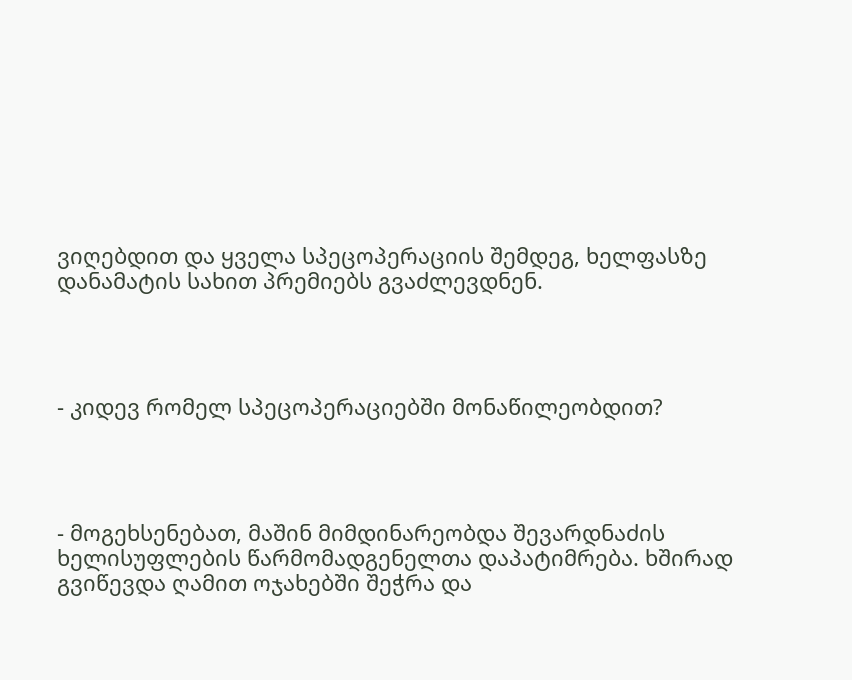ვიღებდით და ყველა სპეცოპერაციის შემდეგ, ხელფასზე დანამატის სახით პრემიებს გვაძლევდნენ.




- კიდევ რომელ სპეცოპერაციებში მონაწილეობდით?




- მოგეხსენებათ, მაშინ მიმდინარეობდა შევარდნაძის ხელისუფლების წარმომადგენელთა დაპატიმრება. ხშირად გვიწევდა ღამით ოჯახებში შეჭრა და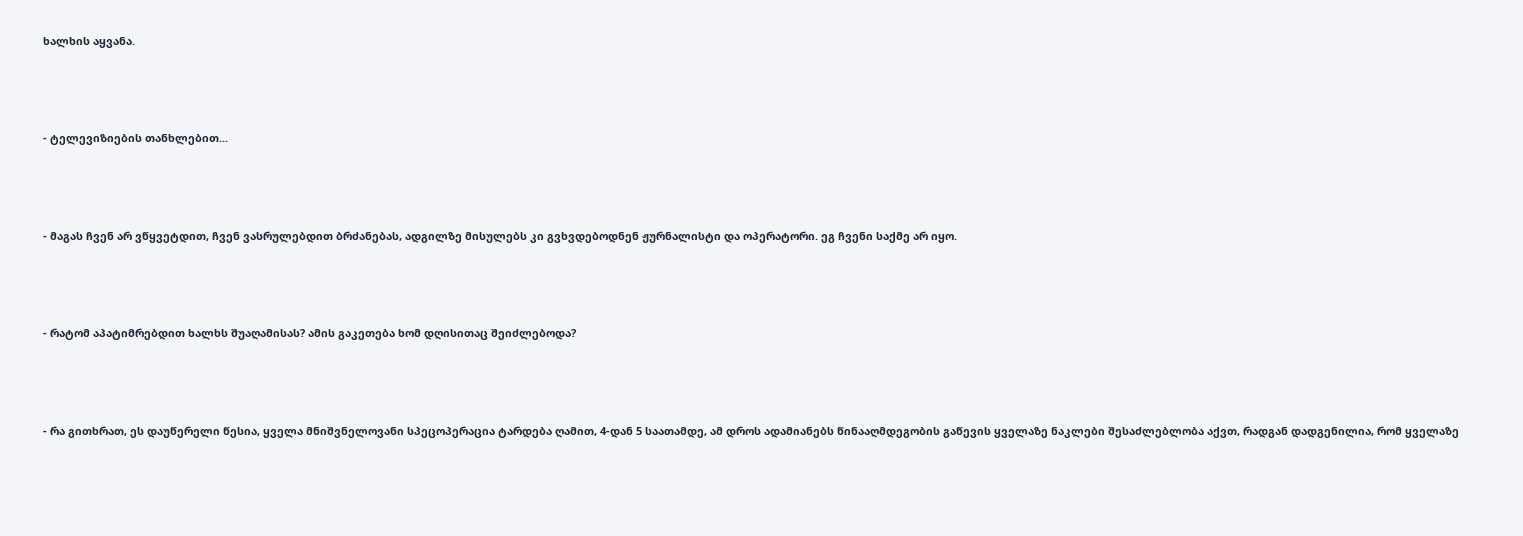ხალხის აყვანა.




- ტელევიზიების თანხლებით...




- მაგას ჩვენ არ ვწყვეტდით, ჩვენ ვასრულებდით ბრძანებას, ადგილზე მისულებს კი გვხვდებოდნენ ჟურნალისტი და ოპერატორი. ეგ ჩვენი საქმე არ იყო.




- რატომ აპატიმრებდით ხალხს შუაღამისას? ამის გაკეთება ხომ დღისითაც შეიძლებოდა?




- რა გითხრათ, ეს დაუწერელი წესია, ყველა მნიშვნელოვანი სპეცოპერაცია ტარდება ღამით, 4-დან 5 საათამდე, ამ დროს ადამიანებს წინააღმდეგობის გაწევის ყველაზე ნაკლები შესაძლებლობა აქვთ, რადგან დადგენილია, რომ ყველაზე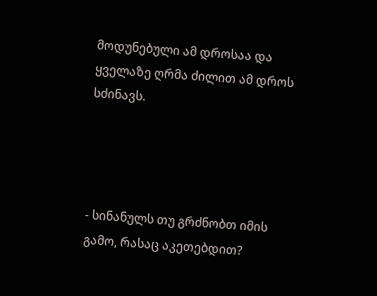მოდუნებული ამ დროსაა და ყველაზე ღრმა ძილით ამ დროს სძინავს.




- სინანულს თუ გრძნობთ იმის გამო, რასაც აკეთებდით?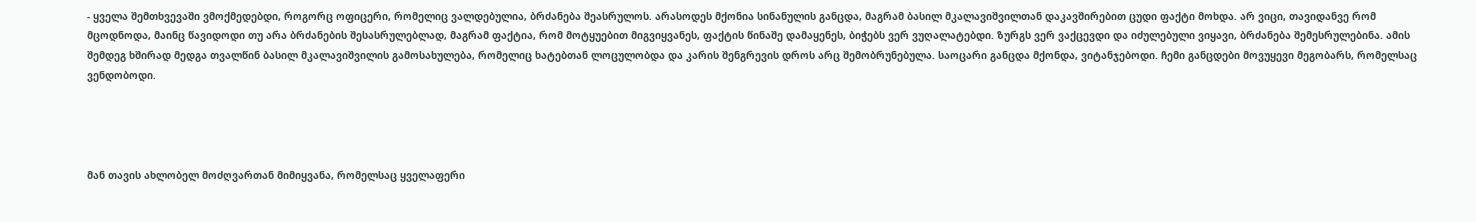- ყველა შემთხვევაში ვმოქმედებდი, როგორც ოფიცერი, რომელიც ვალდებულია, ბრძანება შეასრულოს. არასოდეს მქონია სინანულის განცდა, მაგრამ ბასილ მკალავიშვილთან დაკავშირებით ცუდი ფაქტი მოხდა. არ ვიცი, თავიდანვე რომ მცოდნოდა, მაინც წავიდოდი თუ არა ბრძანების შესასრულებლად, მაგრამ ფაქტია, რომ მოტყუებით მიგვიყვანეს, ფაქტის წინაშე დამაყენეს, ბიჭებს ვერ ვუღალატებდი. ზურგს ვერ ვაქცევდი და იძულებული ვიყავი, ბრძანება შემესრულებინა. ამის შემდეგ ხშირად მედგა თვალწინ ბასილ მკალავიშვილის გამოსახულება, რომელიც ხატებთან ლოცულობდა და კარის შენგრევის დროს არც შემობრუნებულა. საოცარი განცდა მქონდა, ვიტანჯებოდი. ჩემი განცდები მოვუყევი მეგობარს, რომელსაც ვენდობოდი.




მან თავის ახლობელ მოძღვართან მიმიყვანა, რომელსაც ყველაფერი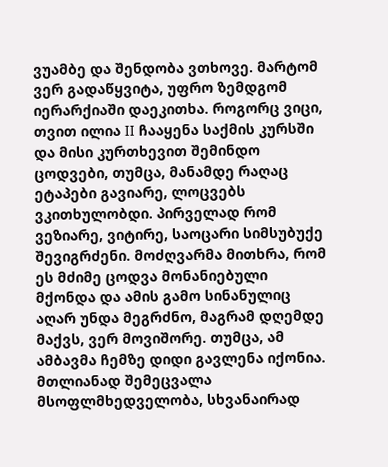ვუამბე და შენდობა ვთხოვე. მარტომ ვერ გადაწყვიტა, უფრო ზემდგომ იერარქიაში დაეკითხა. როგორც ვიცი, თვით ილია II ჩააყენა საქმის კურსში და მისი კურთხევით შემინდო ცოდვები, თუმცა, მანამდე რაღაც ეტაპები გავიარე, ლოცვებს ვკითხულობდი. პირველად რომ ვეზიარე, ვიტირე, საოცარი სიმსუბუქე შევიგრძენი. მოძღვარმა მითხრა, რომ ეს მძიმე ცოდვა მონანიებული მქონდა და ამის გამო სინანულიც აღარ უნდა მეგრძნო, მაგრამ დღემდე მაქვს, ვერ მოვიშორე. თუმცა, ამ ამბავმა ჩემზე დიდი გავლენა იქონია. მთლიანად შემეცვალა მსოფლმხედველობა, სხვანაირად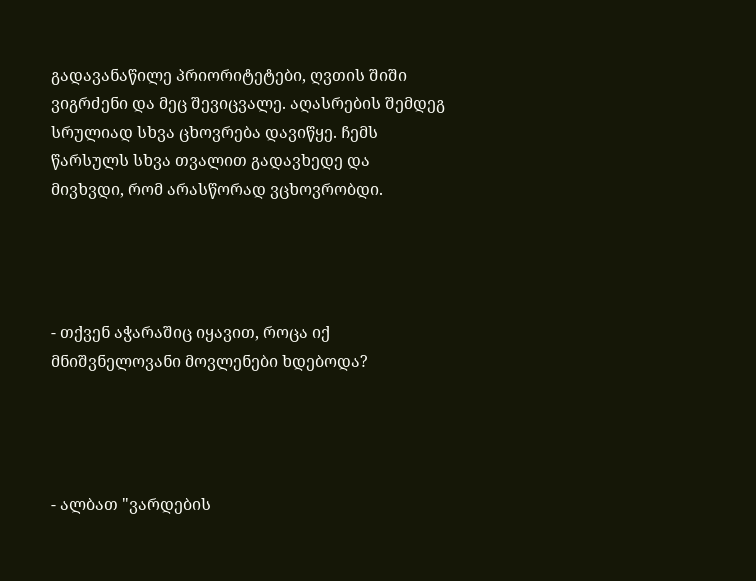გადავანაწილე პრიორიტეტები, ღვთის შიში ვიგრძენი და მეც შევიცვალე. აღასრების შემდეგ სრულიად სხვა ცხოვრება დავიწყე. ჩემს წარსულს სხვა თვალით გადავხედე და მივხვდი, რომ არასწორად ვცხოვრობდი.




- თქვენ აჭარაშიც იყავით, როცა იქ მნიშვნელოვანი მოვლენები ხდებოდა?




- ალბათ "ვარდების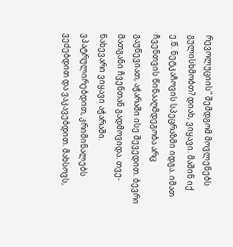რევოლუციის" შემდგომ მოვლენებს გულისხმობთ? დიახ, ვიყავი. მაშინ იქ ე.წ. ნეტკაჩოვის სპეცრაზმი იდგა. იმათ ჩვენთვის წინააღმდეგობა არც გაუწევიათ, აჭარაში ისე შევედით. ბევრი მათგანი ჩვენთან გადმოვიდა. თვე-ნახევარი ვიყავი აჭარაში. ვპატრულირებდით, კრიმინალებს ვეძებდით და ვაკავებდით. მახსოვს,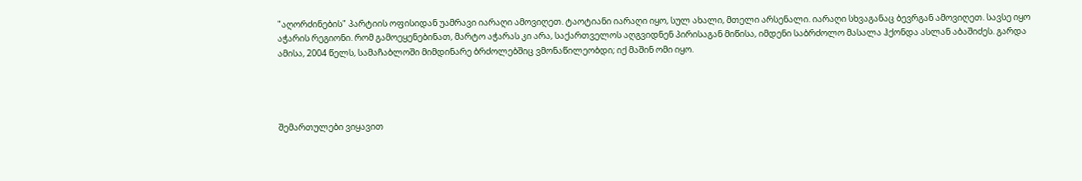"აღორძინების" პარტიის ოფისიდან უამრავი იარაღი ამოვიღეთ. ტაოტიანი იარაღი იყო, სულ ახალი, მთელი არსენალი. იარაღი სხვაგანაც ბევრგან ამოვიღეთ. სავსე იყო აჭარის რეგიონი. რომ გამოეყენებინათ, მარტო აჭარას კი არა, საქართველოს აღგვიდნენ პირისაგან მიწისა, იმდენი საბრძოლო მასალა ჰქონდა ასლან აბაშიძეს. გარდა ამისა, 2004 წელს, სამაჩაბლოში მიმდინარე ბრძოლებშიც ვმონაწილეობდი; იქ მაშინ ომი იყო.




შემართულები ვიყავით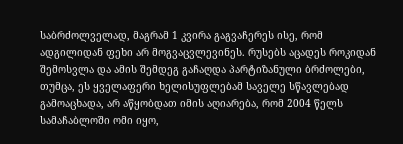საბრძოლველად, მაგრამ 1 კვირა გაგვაჩერეს ისე, რომ ადგილიდან ფეხი არ მოგვაცვლევინეს. რუსებს აცადეს როკიდან შემოსვლა და ამის შემდეგ გაჩაღდა პარტიზანული ბრძოლები, თუმცა, ეს ყველაფერი ხელისუფლებამ საველე სწავლებად გამოაცხადა, არ აწყობდათ იმის აღიარება, რომ 2004 წელს სამაჩაბლოში ომი იყო,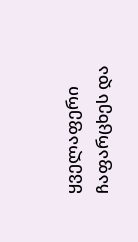ყველაფერი ჩაფარცხეს და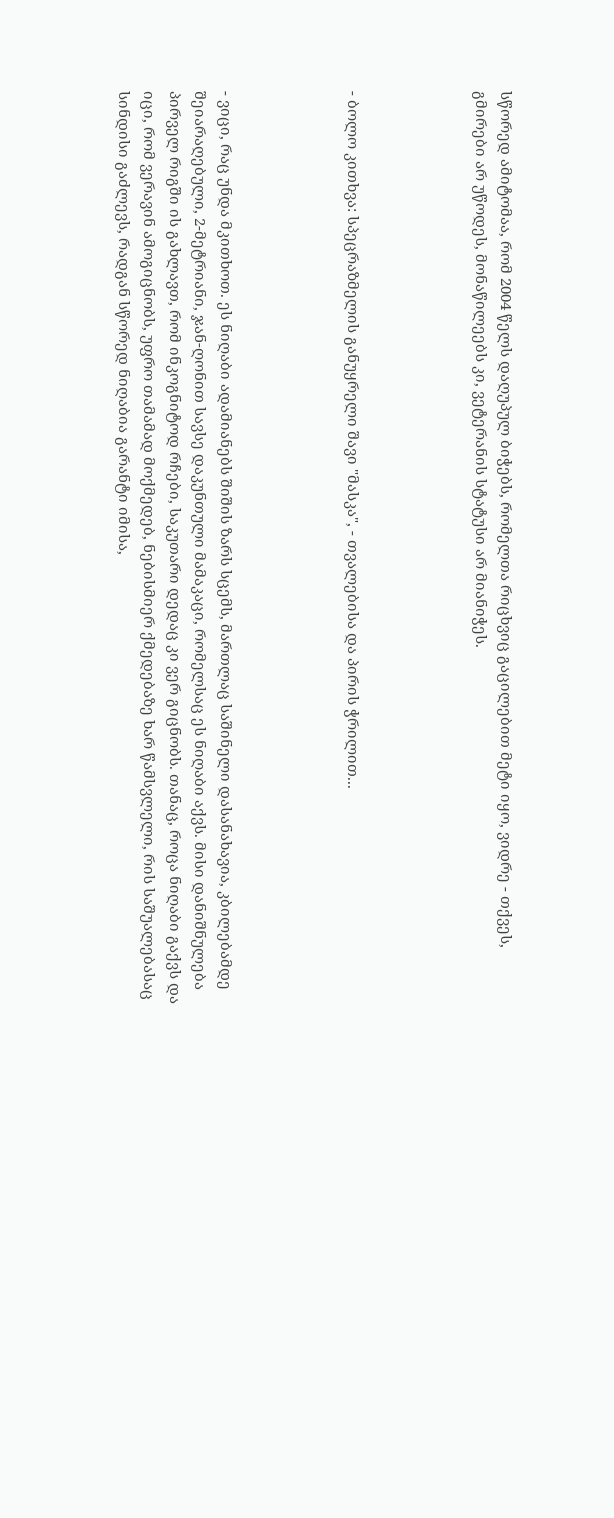სწორედ ამიტომაა, რომ 2004 წელს დაღუპულ ბიჭებს, რომელთა რიცხვიც გაცილებით მეტი იყო, ვიდრე - თქვეს, გმირები არ უწოდეს, მონაწილეებს კი, ვეტერანის სტატუსი არ მიანიჭეს.




- ბოლო კითხვა: სპეცრაზმელის განუყრელი შავი "მასკა", - თვალებისა და პირის ჭრილით...




- ვიცი, რაც უნდა მკითხოთ. ეს ნიღაბი ადამიანებს შიშის ზარს სცემს, მართლაც საშინელი დასანახავია, კბილებამდე შეიარაღებული, 2-მეტრიანი, ჯან-ღონით სავსე დაკუნთული მამაკაცი, რომელსაც ეს ნიღაბი აქვს. მისი დანიშნულება პირველ რიგში ის გახლავთ, რომ ინკოგნიტოდ რჩები, საკუთარი დედაც კი ვერ გიცნობს. თანაც, როცა ნიღაბი გაქვს და იცი, რომ ვერავინ ამოგიცნობს, უფრო თამამად მოქმედებ, ნებისმიერ ქმედებაზე ხარ წამსვლელი, რის საშუალებასაც სინდისი გაძლევს, რადგან სწორედ ნიღაბია გარანტი იმისა,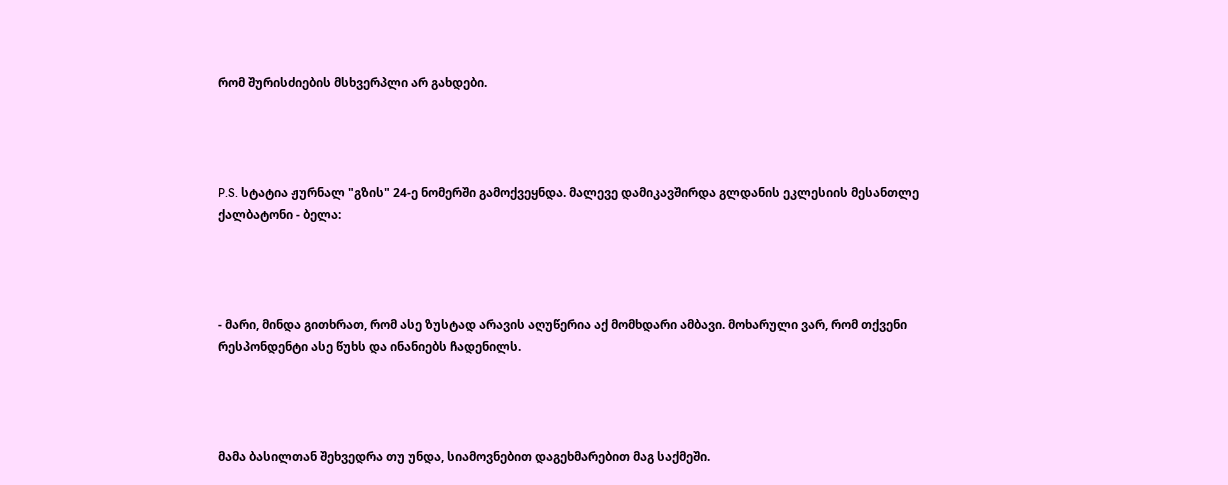რომ შურისძიების მსხვერპლი არ გახდები.




P.S. სტატია ჟურნალ "გზის" 24-ე ნომერში გამოქვეყნდა. მალევე დამიკავშირდა გლდანის ეკლესიის მესანთლე ქალბატონი - ბელა:




- მარი, მინდა გითხრათ, რომ ასე ზუსტად არავის აღუწერია აქ მომხდარი ამბავი. მოხარული ვარ, რომ თქვენი რესპონდენტი ასე წუხს და ინანიებს ჩადენილს.




მამა ბასილთან შეხვედრა თუ უნდა, სიამოვნებით დაგეხმარებით მაგ საქმეში.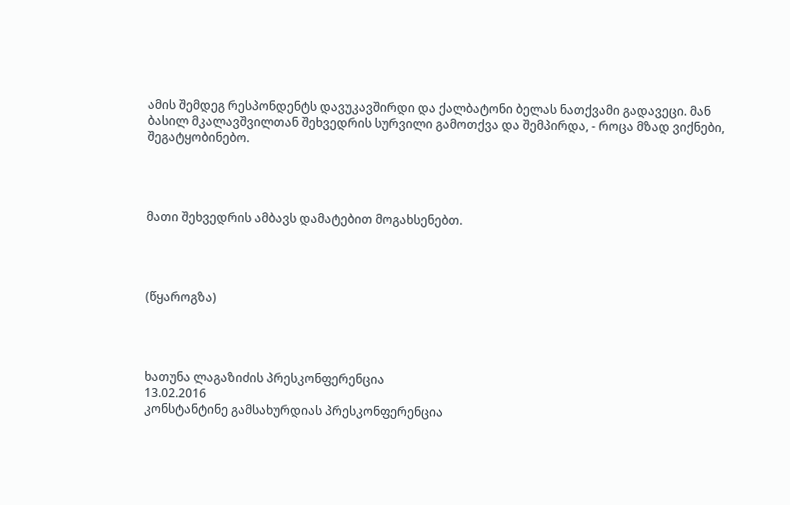ამის შემდეგ რესპონდენტს დავუკავშირდი და ქალბატონი ბელას ნათქვამი გადავეცი. მან  ბასილ მკალავშვილთან შეხვედრის სურვილი გამოთქვა და შემპირდა, - როცა მზად ვიქნები, შეგატყობინებო.




მათი შეხვედრის ამბავს დამატებით მოგახსენებთ.




(წყაროგზა)




ხათუნა ლაგაზიძის პრესკონფერენცია
13.02.2016
კონსტანტინე გამსახურდიას პრესკონფერენცია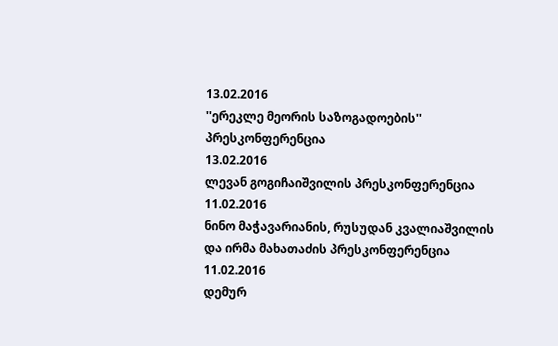13.02.2016
''ერეკლე მეორის საზოგადოების'' პრესკონფერენცია
13.02.2016
ლევან გოგიჩაიშვილის პრესკონფერენცია
11.02.2016
ნინო მაჭავარიანის, რუსუდან კვალიაშვილის და ირმა მახათაძის პრესკონფერენცია
11.02.2016
დემურ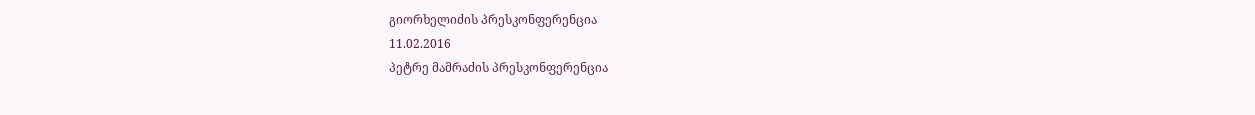გიორხელიძის პრესკონფერენცია
11.02.2016
პეტრე მამრაძის პრესკონფერენცია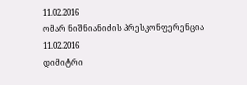11.02.2016
ომარ ნიშნიანიძის პრესკონფერენცია
11.02.2016
დიმიტრი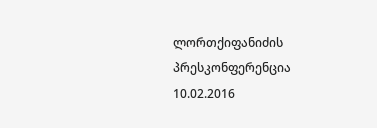ლორთქიფანიძის პრესკონფერენცია
10.02.2016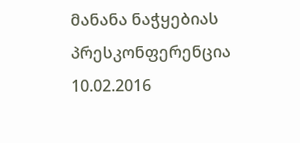მანანა ნაჭყებიას პრესკონფერენცია
10.02.2016